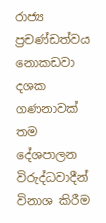රාජ්‍ය ප්‍රචණ්ඩත්වය නොකඩවා දශක ගණනාවක් තම දේශපාලන විරුද්ධවාදීන් විනාශ කිරීම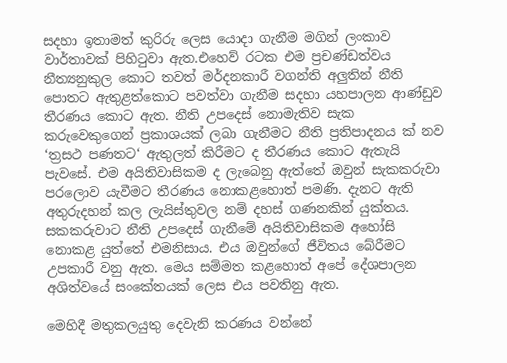සදහා ඉතාමත් කුරිරු ලෙස යොදා ගැනීම මගින් ලංකාව වාර්තාවක් පිහිටුවා ඇත.එහෙව් රටක එම ප්‍රචණ්ඩත්වය නීත්‍යනුකුල කොට තවත් මර්දනකාරී වගන්ති අලුතින් නීති පොතට ඇතුළත්කොට පවත්වා ගැනීම සදහා යහපාලන ආණ්ඩුව තීරණය කොට ඇත. නීති උපදෙස් නොමැතිව සැක කරුවෙකුගෙන් ප්‍රකාශයක් ලබා ගැනීමට නීති ප්‍රතිපාදනය ක් නව ‘ත්‍රසථ පණතට‘ ඇතුලත් කිරීමට ද තීරණය කොට ඇතැයි පැවසේ. එම අයිතිවාසිකම ද ලැබෙනු ඇත්තේ ඔවුන් සැකකරුවා පරලොව යැවීමට තීරණය නොකළහොත් පමණි. දැනට ඇති අතුරුදහන් කල ලැයිස්තුවල නම් දහස් ගණනකින් යුක්තය. සකකරුවාට නීති උපදෙස් ගැනීමේ අයිතිවාසිකම අහෝසි නොකළ යුත්තේ එමනිසාය. එය ඔවුන්ගේ ජීවිතය බේරීමට උපකාරී වනු ඇත. මෙය සම්මත කළහොත් අපේ දේශපාලන අශිත්වයේ සංකේතයක් ලෙස එය පවතිනු ඇත.

මෙහිදී මතුකලයුතු දෙවැනි කරණය වන්නේ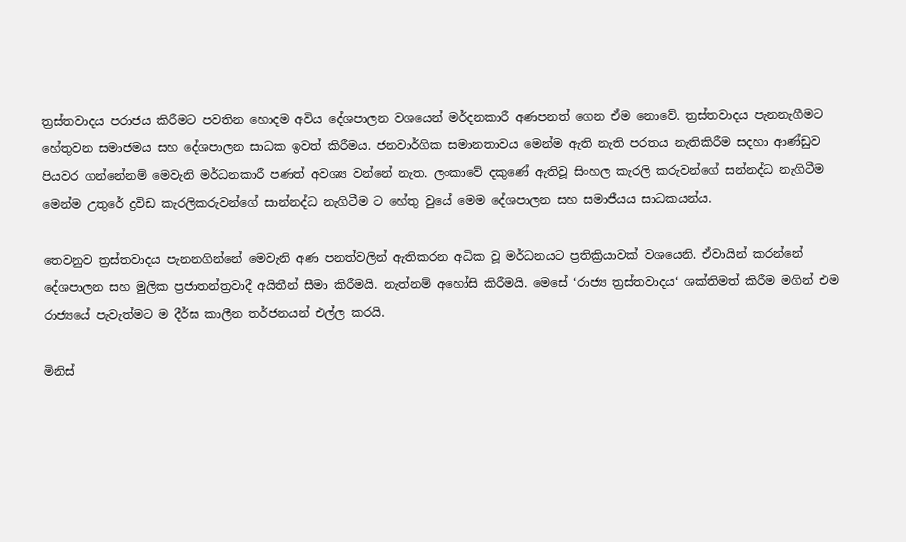ත්‍රස්තවාදය පරාජය කිරීමට පවතින හොදම අවිය දේශපාලන වශයෙන් මර්දනකාරී අණපනත් ගෙන ඒම නොවේ. ත්‍රස්තවාදය පැනනැගීමට හේතුවන සමාජමය සහ දේශපාලන සාධක ඉවත් කිරීමය. ජනවාර්ගික සමානතාවය මෙන්ම ඇති නැති පරතය නැතිකිරීම සදහා ආණ්ඩුව පියවර ගන්නේනම් මෙවැනි මර්ධනකාරී පණත් අවශ්‍ය වන්නේ නැත. ලංකාවේ දකුණේ ඇතිවූ සිංහල කැරලි කරුවන්ගේ සන්නද්ධ නැගිටීම මෙන්ම උතුරේ ද්‍රවිඩ කැරලිකරුවන්ගේ සාන්නද්ධ නැගිටීම ට හේතු වුයේ මෙම දේශපාලන සහ සමාජීයය සාධකයන්ය.

තෙවනුව ත්‍රස්තවාදය පැනනගින්නේ මෙවැනි අණ පනත්වලින් ඇතිකරන අධික වූ මර්ධනයට ප්‍රතික්‍රියාවක් වශයෙනි. ඒවායින් කරන්නේ දේශපාලන සහ මුලික ප්‍රජාතන්ත්‍රවාදී අයිතීන් සීමා කිරීමයි. නැත්නම් අහෝසි කිරීමයි. මෙසේ ‘රාජ්‍ය ත්‍රස්තවාදය‘ ශක්තිමත් කිරීම මගින් එම රාජ්‍යයේ පැවැත්මට ම දීර්ඝ කාලීන තර්ජනයන් එල්ල කරයි.

මිනිස්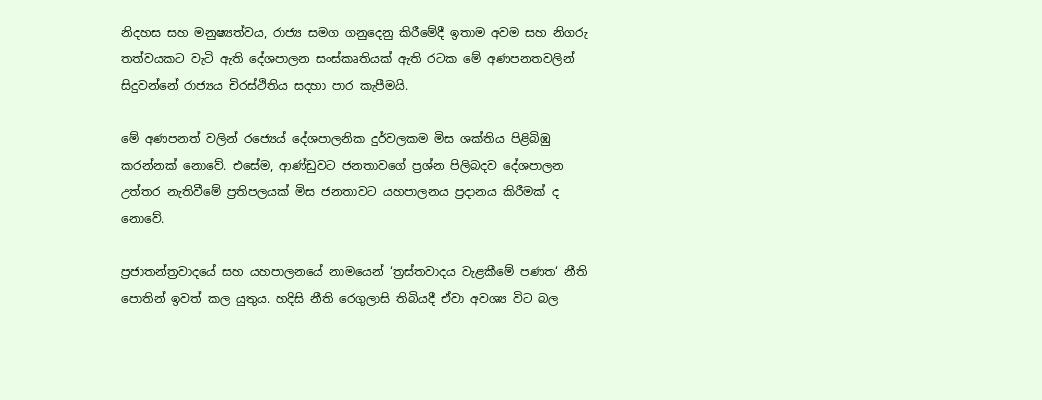නිදහස සහ මනුෂ්‍යත්වය, රාජ්‍ය සමග ගනුදෙනු කිරීමේදී ඉතාම අවම සහ නිගරු තත්වයකට වැටි ඇති දේශපාලන සංස්කෘතියක් ඇති රටක මේ අණපනතවලින් සිදුවන්නේ රාජ්‍යය චිරස්ථිතිය සදහා පාර කැපීමයි.

මේ අණපනත් වලින් රජ්‍යෙය් දේශපාලනික දුර්වලකම මිස ශක්තිය පිළිබිඹු කරන්නක් නොවේ. එසේම, ආණ්ඩුවට ජනතාවගේ ප්‍රශ්න පිලිබදව දේශපාලන උත්තර නැතිවීමේ ප්‍රතිපලයක් මිස ජනතාවට යහපාලනය ප්‍රදානය කිරීමක් ද නොවේ.

ප්‍රජාතන්ත්‍රවාදයේ සහ යහපාලනයේ නාමයෙන් ‘ත්‍රස්තවාදය වැළකීමේ පණත‘ නීති පොතින් ඉවත් කල යුතුය. හදිසි නීති රෙගුලාසි තිබියදී ඒවා අවශ්‍ය විට බල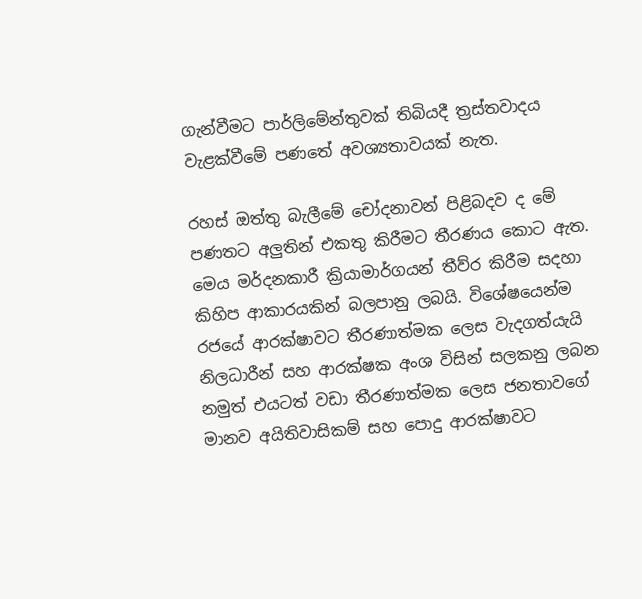ගැන්වීමට පාර්ලිමේන්තුවක් තිබියදී ත්‍රස්තවාදය වැළක්වීමේ පණතේ අවශ්‍යතාවයක් නැත.

රහස් ඔත්තු බැලීමේ චෝදනාවන් පිළිබදව ද මේ පණතට අලුතින් එකතු කිරීමට තීරණය කොට ඇත. මෙය මර්දනකාරී ක්‍රියාමාර්ගයන් තීව්ර කිරීම සදහා කිහිප ආකාරයකින් බලපානු ලබයි. විශේෂයෙන්ම රජයේ ආරක්ෂාවට තීරණාත්මක ලෙස වැදගත්යැයි නිලධාරීන් සහ ආරක්ෂක අංශ විසින් සලකනු ලබන නමුත් එයටත් වඩා තීරණාත්මක ලෙස ජනතාවගේ මානව අයිතිවාසිකම් සහ පොදු ආරක්ෂාවට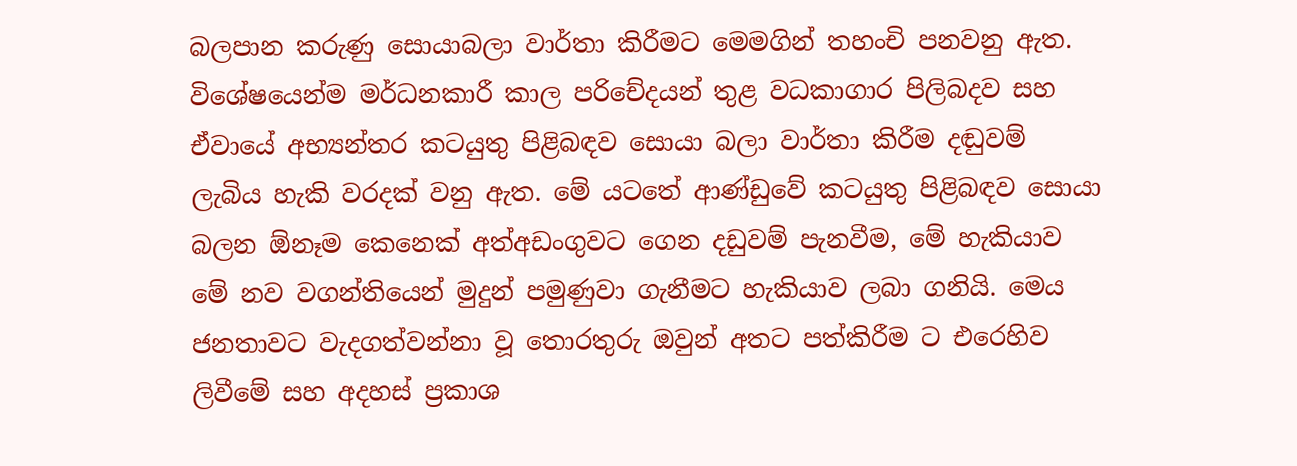බලපාන කරුණු සොයාබලා වාර්තා කිරීමට මෙමගින් තහංචි පනවනු ඇත. විශේෂයෙන්ම මර්ධනකාරී කාල පරිචේදයන් තුළ වධකාගාර පිලිබදව සහ ඒවායේ අභ්‍යන්තර කටයුතු පිළිබඳව සොයා බලා වාර්තා කිරීම දඬුවම් ලැබිය හැකි වරදක් වනු ඇත. මේ යටතේ ආණ්ඩුවේ කටයුතු පිළිබඳව සොයා බලන ඕනෑම කෙනෙක් අත්අඩංගුවට ගෙන දඩුවම් පැනවීම, මේ හැකියාව මේ නව වගන්තියෙන් මුදුන් පමුණුවා ගැනීමට හැකියාව ලබා ගනියි. මෙය ජනතාවට වැදගත්වන්නා වූ තොරතුරු ඔවුන් අතට පත්කිරීම ට එරෙහිව ලිවීමේ සහ අදහස් ප්‍රකාශ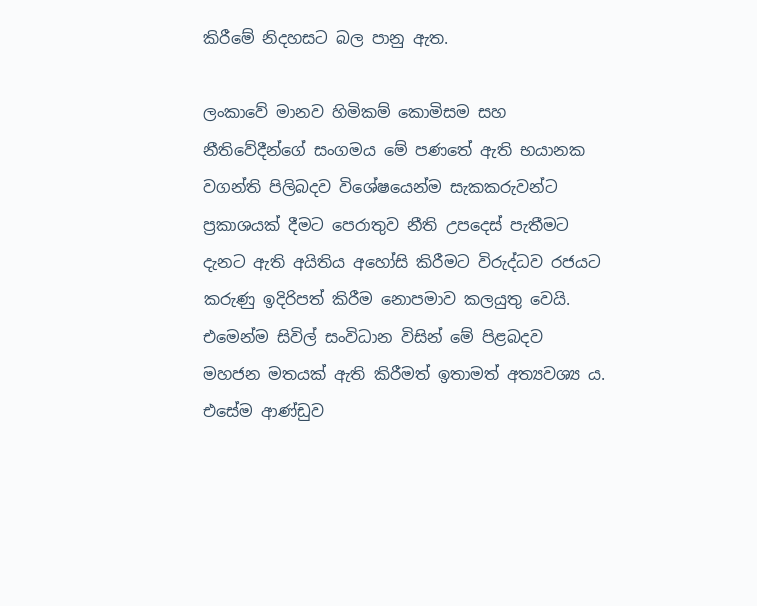කිරීමේ නිදහසට බල පානු ඇත.

ලංකාවේ මානව හිමිකම් කොමිසම සහ නීතිවේදීන්ගේ සංගමය මේ පණතේ ඇති භයානක වගන්ති පිලිබදව විශේෂයෙන්ම සැකකරුවන්ට ප්‍රකාශයක් දීමට පෙරාතුව නීති උපදෙස් පැතීමට දැනට ඇති අයිතිය අහෝසි කිරීමට විරුද්ධව රජයට කරුණු ඉදිරිපත් කිරීම නොපමාව කලයුතු වෙයි. එමෙන්ම සිවිල් සංවිධාන විසින් මේ පිළබදව මහජන මතයක් ඇති කිරීමත් ඉතාමත් අත්‍යවශ්‍ය ය. එසේම ආණ්ඩුව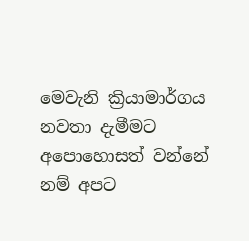මෙවැනි ක්‍රියාමාර්ගය නවතා දැමීමට අපොහොසත් වන්නේ නම් අපට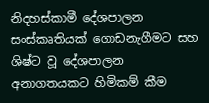නිදහස්කාමී දේශපාලන සංස්කෘතියක් ගොඩනැගීමට සහ ශිෂ්ට වූ දේශපාලන අනාගතයකට හිමිකම් කීම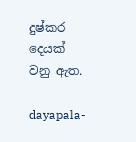දුෂ්කර දෙයක් වනු ඇත.

dayapala-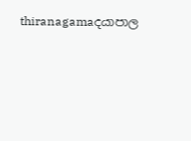thiranagamaදයාපාල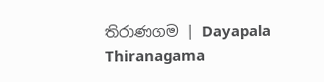තිරාණගම | Dayapala Thiranagama